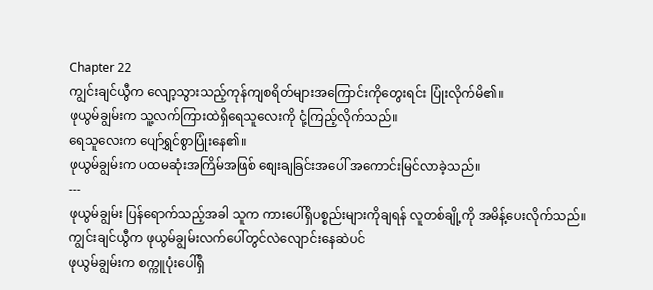Chapter 22
ကျွင်းချင်ယွီက လျော့သွားသည့်ကုန်ကျစရိတ်များအကြောင်းကိုတွေးရင်း ပြုံးလိုက်မိ၏။
ဖုယွမ်ချွမ်းက သူ့လက်ကြားထဲရှိရေသူလေးကို ငုံ့ကြည့်လိုက်သည်။
ရေသူလေးက ပျော်ရွှင်စွာပြုံးနေ၏။
ဖုယွမ်ချွမ်းက ပထမဆုံးအကြိမ်အဖြစ် စျေးချခြင်းအပေါ် အကောင်းမြင်လာခဲ့သည်။
---
ဖုယွမ်ချွမ်း ပြန်ရောက်သည့်အခါ သူက ကားပေါ်ရှိပစ္စည်းများကိုချရန် လူတစ်ချို့ကို အမိန့်ပေးလိုက်သည်။
ကျွင်းချင်ယွီက ဖုယွမ်ချွမ်းလက်ပေါ်တွင်လဲလျောင်းနေဆဲပင်
ဖုယွမ်ချွမ်းက စက္ကူပုံးပေါ်ရှိ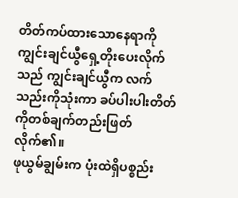တိတ်ကပ်ထားသောနေရာကို ကျွင်းချင်ယွီရှေ့တိုးပေးလိုက်သည် ကျွင်းချင်ယွီက လက်သည်းကိုသုံးကာ ခပ်ပါးပါးတိတ်ကိုတစ်ချက်တည်းဖြတ်လိုက်၏။
ဖုယွမ်ချွမ်းက ပုံးထဲရှိပစ္စည်း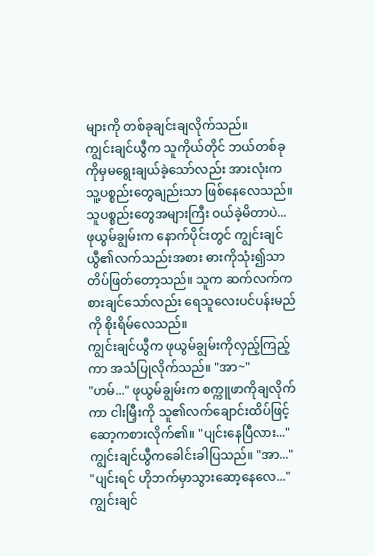များကို တစ်ခုချင်းချလိုက်သည်။
ကျွင်းချင်ယွီက သူကိုယ်တိုင် ဘယ်တစ်ခုကိုမှမရွေးချယ်ခဲ့သော်လည်း အားလုံးကသူ့ပစ္စည်းတွေချည်းသာ ဖြစ်နေလေသည်။
သူပစ္စည်းတွေအများကြီး ဝယ်ခဲ့မိတာပဲ...
ဖုယွမ်ချွမ်းက နောက်ပိုင်းတွင် ကျွင်းချင်ယွီ၏လက်သည်းအစား ဓားကိုသုံး၍သာ တိပ်ဖြတ်တော့သည်။ သူက ဆက်လက်ကစားချင်သော်လည်း ရေသူလေးပင်ပန်းမည်ကို စိုးရိမ်လေသည်။
ကျွင်းချင်ယွီက ဖုယွမ်ချွမ်းကိုလှည့်ကြည့်ကာ အသံပြုလိုက်သည်။ "အာ~"
"ဟမ်..." ဖုယွမ်ချွမ်းက စက္ကူဖာကိုချလိုက်ကာ ငါးမြှီးကို သူ၏လက်ချောင်းထိပ်ဖြင့် ဆော့ကစားလိုက်၏။ "ပျင်းနေပြီလား..."
ကျွင်းချင်ယွီကခေါင်းခါပြသည်။ "အာ..."
"ပျင်းရင် ဟိုဘက်မှာသွားဆော့နေလေ..."
ကျွင်းချင်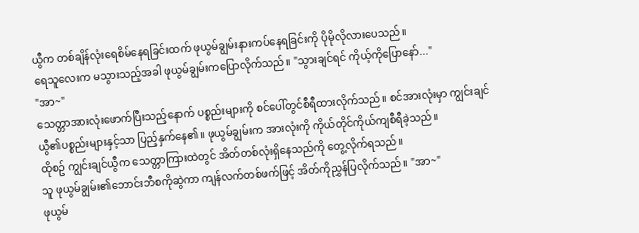ယွီက တစ်ချိန်လုံးရေစိမ်နေရခြင်းထက် ဖုယွမ်ချွမ်းနားကပ်နေရခြင်းကို ပိုမိုလိုလားပေသည်။
ရေသူလေးက မသွားသည့်အခါ ဖုယွမ်ချွမ်းကပြောလိုက်သည်။ "သွားချင်ရင် ကိုယ့်ကိုပြောနော်..."
"အာ~"
သေတ္တာအားလုံးဖောက်ပြီးသည့်နောက် ပစ္စည်းများကို စင်ပေါ်တွင်စီရီထားလိုက်သည်။ စင်အားလုံးမှာ ကျွင်းချင်ယွီ၏ပစ္စည်းများနှင့်သာ ပြည့်နှက်နေ၏။ ဖုယွမ်ချွမ်းက အားလုံးကို ကိုယ်တိုင်ကိုယ်ကျစီရီခဲ့သည်။
ထိုစဥ် ကျွင်းချင်ယွီက သေတ္တာကြားထဲတွင် အိတ်တစ်လုံးရှိနေသည်ကို တွေ့လိုက်ရသည်။
သူ ဖုယွမ်ချွမ်း၏ဘောင်းဘီစကိုဆွဲကာ ကျန်လက်တစ်ဖက်ဖြင့် အိတ်ကိုညွှန်ပြလိုက်သည်။ "အာ~"
ဖုယွမ်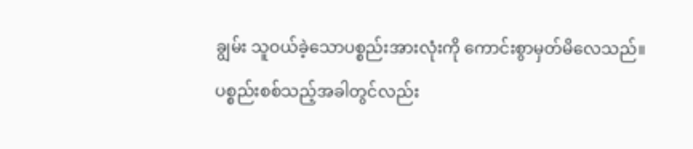ချွမ်း သူဝယ်ခဲ့သောပစ္စည်းအားလုံးကို ကောင်းစွာမှတ်မိလေသည်။
ပစ္စည်းစစ်သည့်အခါတွင်လည်း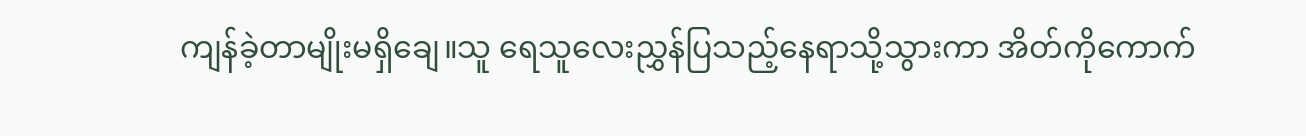ကျန်ခဲ့တာမျိုးမရှိချေ။သူ ရေသူလေးညွှန်ပြသည့်နေရာသို့သွားကာ အိတ်ကိုကောက်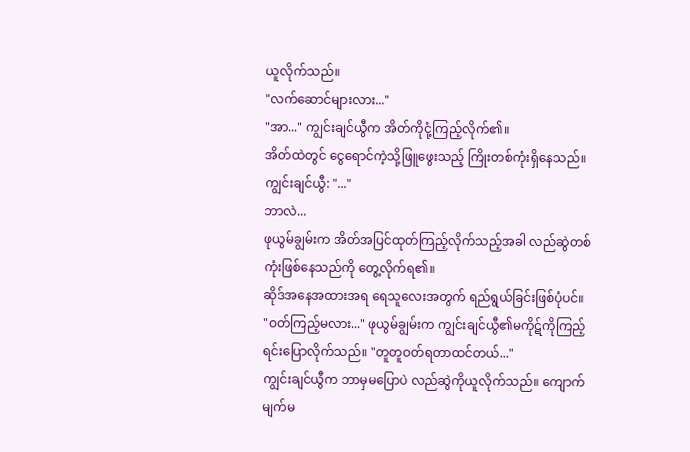ယူလိုက်သည်။
"လက်ဆောင်များလား..."
"အာ..." ကျွင်းချင်ယွီက အိတ်ကိုငုံ့ကြည့်လိုက်၏။
အိတ်ထဲတွင် ငွေရောင်ကဲ့သို့ဖြူဖွေးသည့် ကြိုးတစ်ကုံးရှိနေသည်။
ကျွင်းချင်ယွီ: "..."
ဘာလဲ...
ဖုယွမ်ချွမ်းက အိတ်အပြင်ထုတ်ကြည့်လိုက်သည့်အခါ လည်ဆွဲတစ်ကုံးဖြစ်နေသည်ကို တွေ့လိုက်ရ၏။
ဆိုဒ်အနေအထားအရ ရေသူလေးအတွက် ရည်ရွယ်ခြင်းဖြစ်ပုံပင်။
"ဝတ်ကြည့်မလား..." ဖုယွမ်ချွမ်းက ကျွင်းချင်ယွီ၏မကိုဋ်ကိုကြည့်ရင်းပြောလိုက်သည်။ "တူတူဝတ်ရတာထင်တယ်..."
ကျွင်းချင်ယွီက ဘာမှမပြောပဲ လည်ဆွဲကိုယူလိုက်သည်။ ကျောက်မျက်မ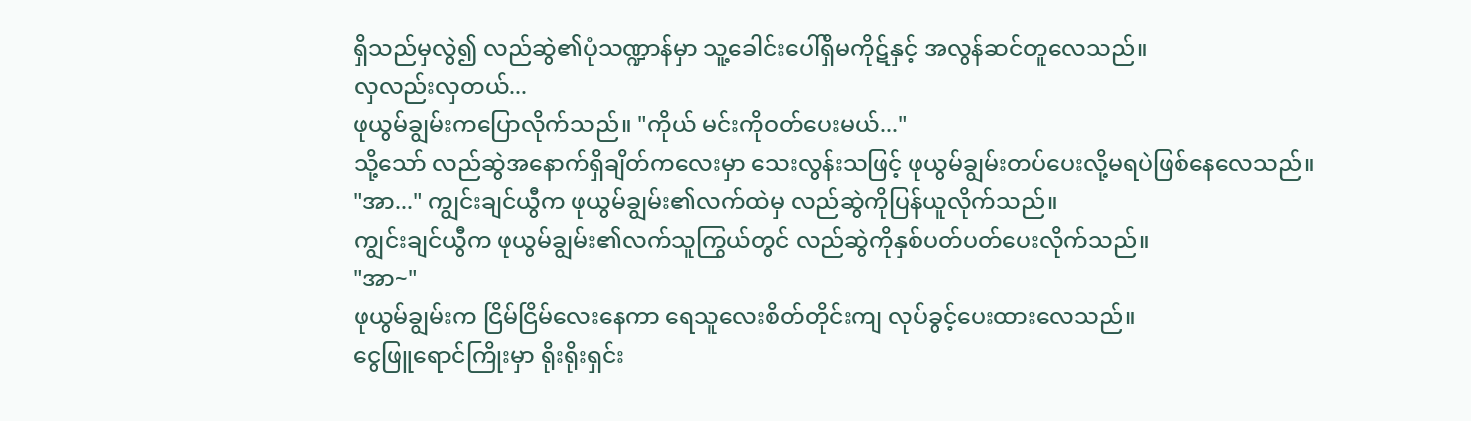ရှိသည်မှလွဲ၍ လည်ဆွဲ၏ပုံသဏ္ဍာန်မှာ သူ့ခေါင်းပေါ်ရှိမကိုဋ်နှင့် အလွန်ဆင်တူလေသည်။
လှလည်းလှတယ်...
ဖုယွမ်ချွမ်းကပြောလိုက်သည်။ "ကိုယ် မင်းကိုဝတ်ပေးမယ်..."
သို့သော် လည်ဆွဲအနောက်ရှိချိတ်ကလေးမှာ သေးလွန်းသဖြင့် ဖုယွမ်ချွမ်းတပ်ပေးလို့မရပဲဖြစ်နေလေသည်။
"အာ..." ကျွင်းချင်ယွီက ဖုယွမ်ချွမ်း၏လက်ထဲမှ လည်ဆွဲကိုပြန်ယူလိုက်သည်။
ကျွင်းချင်ယွီက ဖုယွမ်ချွမ်း၏လက်သူကြွယ်တွင် လည်ဆွဲကိုနှစ်ပတ်ပတ်ပေးလိုက်သည်။
"အာ~"
ဖုယွမ်ချွမ်းက ငြိမ်ငြိမ်လေးနေကာ ရေသူလေးစိတ်တိုင်းကျ လုပ်ခွင့်ပေးထားလေသည်။
ငွေဖြူရောင်ကြိုးမှာ ရိုးရိုးရှင်း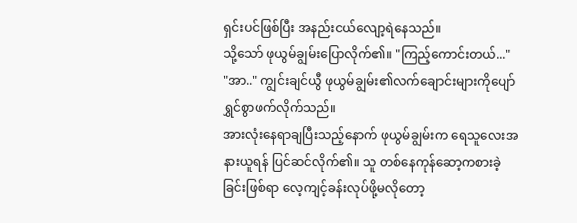ရှင်းပင်ဖြစ်ပြီး အနည်းငယ်လျော့ရဲနေသည်။
သို့သော် ဖုယွမ်ချွမ်းပြောလိုက်၏။ "ကြည့်ကောင်းတယ်..."
"အာ.." ကျွင်းချင်ယွီ ဖုယွမ်ချွမ်း၏လက်ချောင်းများကိုပျော်ရွှင်စွာဖက်လိုက်သည်။
အားလုံးနေရာချပြီးသည့်နောက် ဖုယွမ်ချွမ်းက ရေသူလေးအနားယူရန် ပြင်ဆင်လိုက်၏။ သူ တစ်နေကုန်ဆော့ကစားခဲ့ခြင်းဖြစ်ရာ လေ့ကျင့်ခန်းလုပ်ဖို့မလိုတော့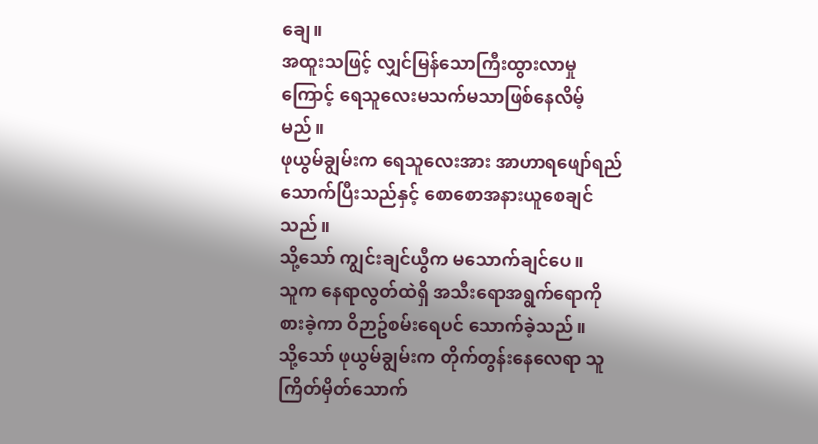ချေ။
အထူးသဖြင့် လျှင်မြန်သောကြီးထွားလာမှုကြောင့် ရေသူလေးမသက်မသာဖြစ်နေလိမ့်မည်။
ဖုယွမ်ချွမ်းက ရေသူလေးအား အာဟာရဖျော်ရည်သောက်ပြီးသည်နှင့် စောစောအနားယူစေချင်သည်။
သို့သော် ကျွင်းချင်ယွီက မသောက်ချင်ပေ။
သူက နေရာလွတ်ထဲရှိ အသီးရောအရွက်ရောကိုစားခဲ့ကာ ဝိဉာဥ်စမ်းရေပင် သောက်ခဲ့သည်။
သို့သော် ဖုယွမ်ချွမ်းက တိုက်တွန်းနေလေရာ သူ ကြိတ်မှိတ်သောက်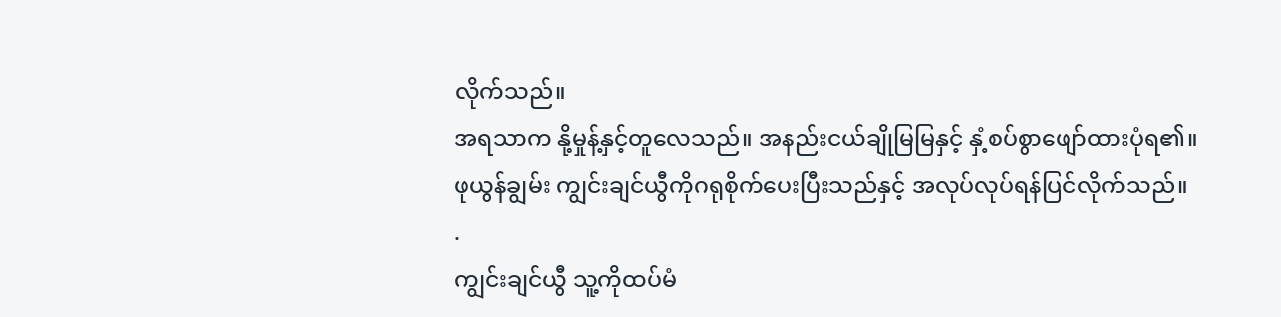လိုက်သည်။
အရသာက နို့မှုန့်နှင့်တူလေသည်။ အနည်းငယ်ချိုမြမြနှင့် နှံ့စပ်စွာဖျော်ထားပုံရ၏။
ဖုယွန်ချွမ်း ကျွင်းချင်ယွီကိုဂရုစိုက်ပေးပြီးသည်နှင့် အလုပ်လုပ်ရန်ပြင်လိုက်သည်။
.
ကျွင်းချင်ယွီ သူ့ကိုထပ်မံ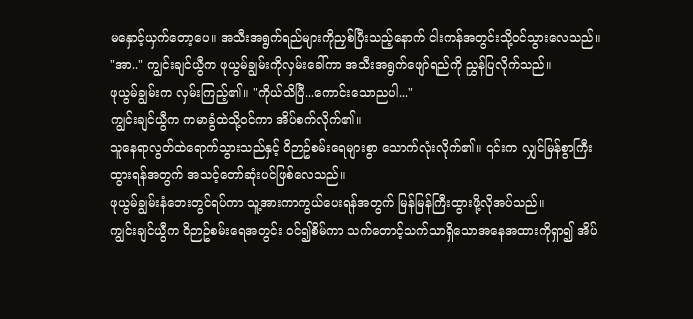မနှောင့်ယှက်တော့ပေ။ အသီးအရွက်ရည်များကိုညှစ်ပြီးသည့်နောက် ငါးကန်အတွင်းသို့ဝင်သွားလေသည်။
"အာ.." ကျွင်းချင်ယွီက ဖုယွမ်ချွမ်းကိုလှမ်းခေါ်ကာ အသီးအရွက်ဖျော်ရည်ကို ညွှန်ပြလိုက်သည်။
ဖုယွမ်ချွမ်းက လှမ်းကြည့်၏။ "ကိုယ်သိပြီ...ကောင်းသောညပါ..."
ကျွင်းချင်ယွီက ကမာခွံထဲသို့ဝင်ကာ အိပ်စက်လိုက်၏။
သူနေရာလွတ်ထဲရောက်သွားသည်နှင့် ဝိဉာဥ်စမ်းရေများစွာ သောက်လုံးလိုက်၏။ ၎င်းက လျှင်မြန်စွာကြီးထွားရန်အတွက် အသင့်တော်ဆုံးပင်ဖြစ်လေသည်။
ဖုယွမ်ချွမ်းနံဘေးတွင်ရပ်ကာ သူ့အားကာကွယ်ပေးရန်အတွက် မြန်မြန်ကြီးထွားဖို့လိုအပ်သည်။
ကျွင်းချင်ယွီက ဝိဉာဥ်စမ်းရေအတွင်း ဝင်၍စိမ်ကာ သက်တောင့်သက်သာရှိသောအနေအထားကိုရှာ၍ အိပ်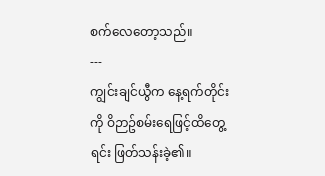စက်လေတော့သည်။
---
ကျွင်းချင်ယွီက နေ့ရက်တိုင်းကို ဝိဉာဥ်စမ်းရေဖြင့်ထိတွေ့ရင်း ဖြတ်သန်းခဲ့၏။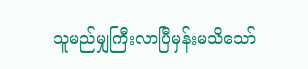သူမည်မျှကြီးလာပြီမှန်းမသိသော်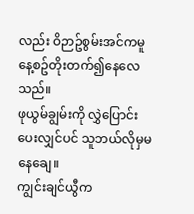လည်း ဝိဉာဥ်စွမ်းအင်ကမူ နေ့စဥ်တိုးတက်၍နေလေသည်။
ဖုယွမ်ချွမ်းကို လွှဲပြောင်းပေးလျှင်ပင် သူဘယ်လိုမှမနေချေ။
ကျွင်းချင်ယွီက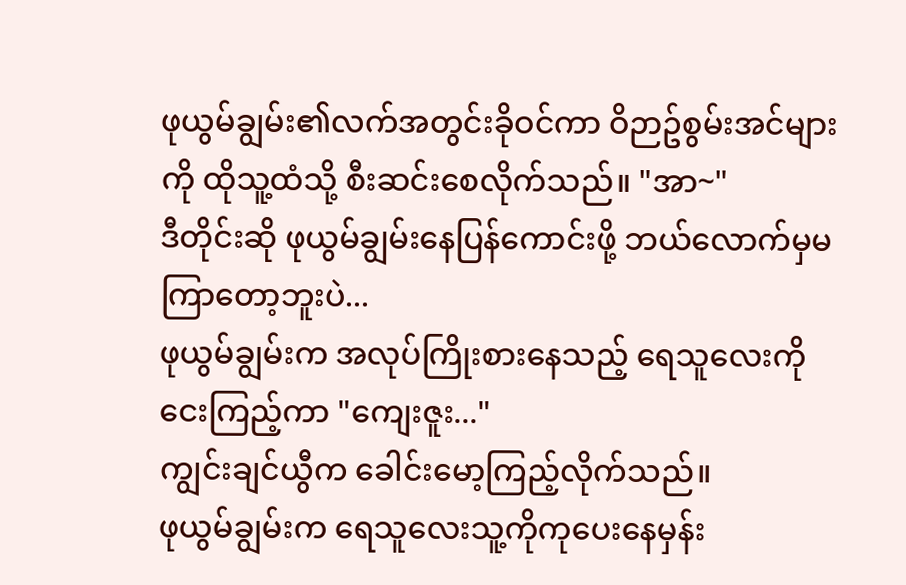ဖုယွမ်ချွမ်း၏လက်အတွင်းခိုဝင်ကာ ဝိဉာဥ်စွမ်းအင်များကို ထိုသူ့ထံသို့ စီးဆင်းစေလိုက်သည်။ "အာ~"
ဒီတိုင်းဆို ဖုယွမ်ချွမ်းနေပြန်ကောင်းဖို့ ဘယ်လောက်မှမကြာတော့ဘူးပဲ...
ဖုယွမ်ချွမ်းက အလုပ်ကြိုးစားနေသည့် ရေသူလေးကိုငေးကြည့်ကာ "ကျေးဇူး..."
ကျွင်းချင်ယွီက ခေါင်းမော့ကြည့်လိုက်သည်။
ဖုယွမ်ချွမ်းက ရေသူလေးသူ့ကိုကုပေးနေမှန်း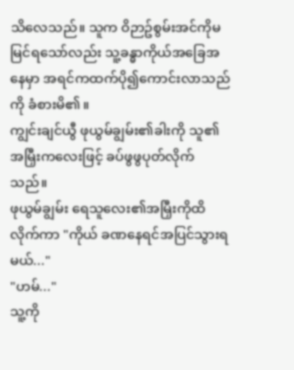သိလေသည်။ သူက ဝိဉာဥ်စွမ်းအင်ကိုမမြင်ရသော်လည်း သူ့ခန္ဓာကိုယ်အခြေအနေမှာ အရင်ကထက်ပို၍ကောင်းလာသည်ကို ခံစားမိ၏။
ကျွင်းချင်ယွီ ဖုယွမ်ချွမ်း၏ခါးကို သူ၏အမြှီးကလေးဖြင့် ခပ်ဖွဖွပုတ်လိုက်သည်။
ဖုယွမ်ချွမ်း ရေသူလေး၏အမြှီးကိုထိလိုက်ကာ "ကိုယ် ခဏနေရင်အပြင်သွားရမယ်..."
"ဟမ်..."
သူ့ကို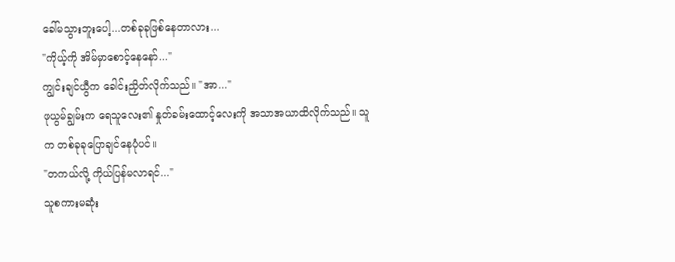ခေါ်မသွားဘူးပေါ့...တစ်ခုခုဖြစ်နေတာလား...
"ကိုယ့်ကို အိမ်မှာစောင့်နေနော်..."
ကျွင်းချင်ယွီက ခေါင်းညှိတ်လိုက်သည်။ "အာ..."
ဖုယွမ်ချွမ်းက ရေသူလေး၏ နှုတ်ခမ်းထောင့်လေးကို အသာအယာထိလိုက်သည်။ သူက တစ်ခုခုပြောချင်နေပုံပင်။
"တကယ်လို့ ကိုယ်ပြန်မလာရင်..."
သူစကားမဆုံး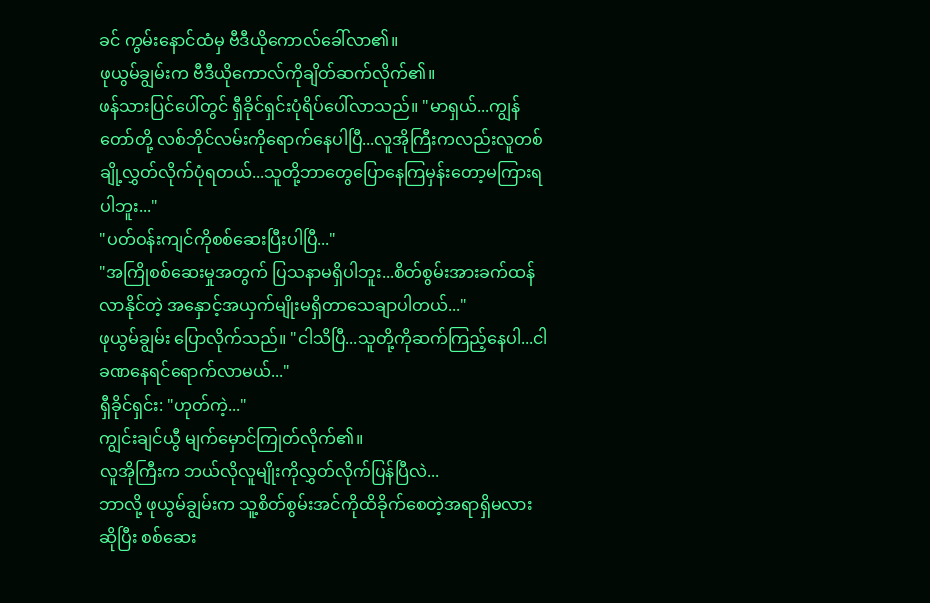ခင် ကွမ်းနောင်ထံမှ ဗီဒီယိုကောလ်ခေါ်လာ၏။
ဖုယွမ်ချွမ်းက ဗီဒီယိုကောလ်ကိုချိတ်ဆက်လိုက်၏။
ဖန်သားပြင်ပေါ်တွင် ရှီခိုင်ရှင်းပုံရိပ်ပေါ်လာသည်။ "မာရှယ်...ကျွန်တော်တို့ လစ်ဘိုင်လမ်းကိုရောက်နေပါပြီ...လူအိုကြီးကလည်းလူတစ်ချို့လွှတ်လိုက်ပုံရတယ်...သူတို့ဘာတွေပြောနေကြမှန်းတော့မကြားရပါဘူး..."
"ပတ်ဝန်းကျင်ကိုစစ်ဆေးပြီးပါပြီ..."
"အကြိုစစ်ဆေးမှုအတွက် ပြသနာမရှိပါဘူး...စိတ်စွမ်းအားခက်ထန်လာနိုင်တဲ့ အနှောင့်အယှက်မျိုးမရှိတာသေချာပါတယ်..."
ဖုယွမ်ချွမ်း ပြောလိုက်သည်။ "ငါသိပြီ...သူတို့ကိုဆက်ကြည့်နေပါ...ငါခဏနေရင်ရောက်လာမယ်..."
ရှီခိုင်ရှင်း: "ဟုတ်ကဲ့..."
ကျွင်းချင်ယွီ မျက်မှောင်ကြုတ်လိုက်၏။
လူအိုကြီးက ဘယ်လိုလူမျိုးကိုလွှတ်လိုက်ပြန်ပြီလဲ...
ဘာလို့ ဖုယွမ်ချွမ်းက သူ့စိတ်စွမ်းအင်ကိုထိခိုက်စေတဲ့အရာရှိမလားဆိုပြီး စစ်ဆေး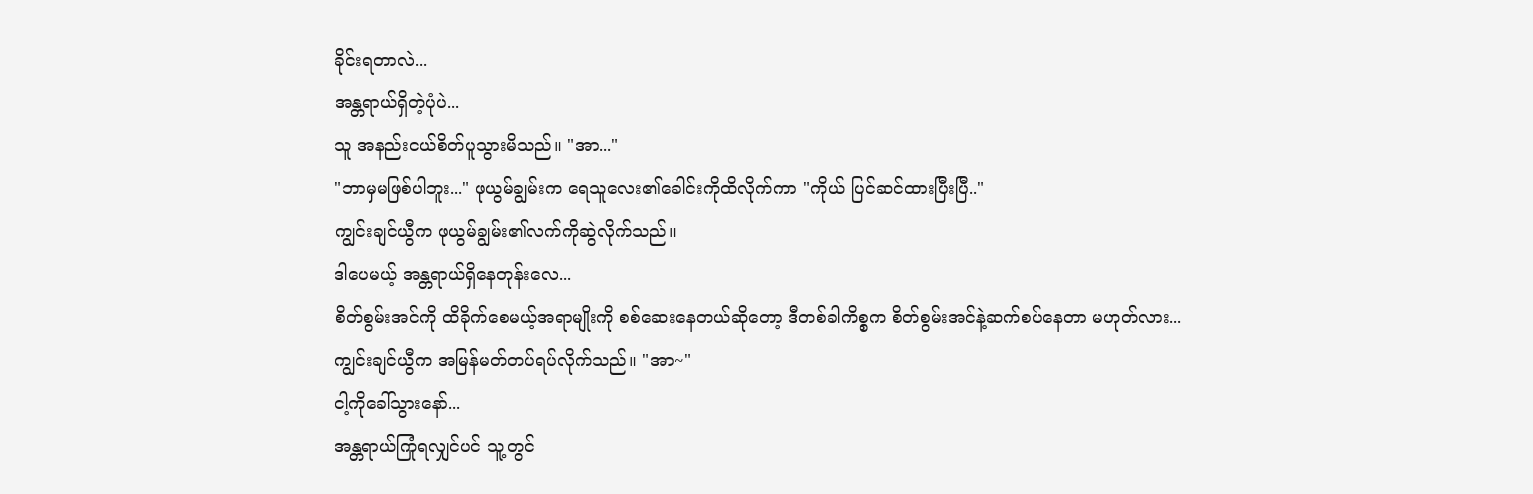ခိုင်းရတာလဲ...
အန္တရာယ်ရှိတဲ့ပုံပဲ...
သူ အနည်းငယ်စိတ်ပူသွားမိသည်။ "အာ..."
"ဘာမှမဖြစ်ပါဘူး..." ဖုယွမ်ချွမ်းက ရေသူလေး၏ခေါင်းကိုထိလိုက်ကာ "ကိုယ် ပြင်ဆင်ထားပြီးပြီ.."
ကျွင်းချင်ယွီက ဖုယွမ်ချွမ်း၏လက်ကိုဆွဲလိုက်သည်။
ဒါပေမယ့် အန္တရာယ်ရှိနေတုန်းလေ...
စိတ်စွမ်းအင်ကို ထိခိုက်စေမယ့်အရာမျိုးကို စစ်ဆေးနေတယ်ဆိုတော့ ဒီတစ်ခါကိစ္စက စိတ်စွမ်းအင်နဲ့ဆက်စပ်နေတာ မဟုတ်လား...
ကျွင်းချင်ယွီက အမြန်မတ်တပ်ရပ်လိုက်သည်။ "အာ~"
ငါ့ကိုခေါ်သွားနော်...
အန္တရာယ်ကြုံရလျှင်ပင် သူ့တွင်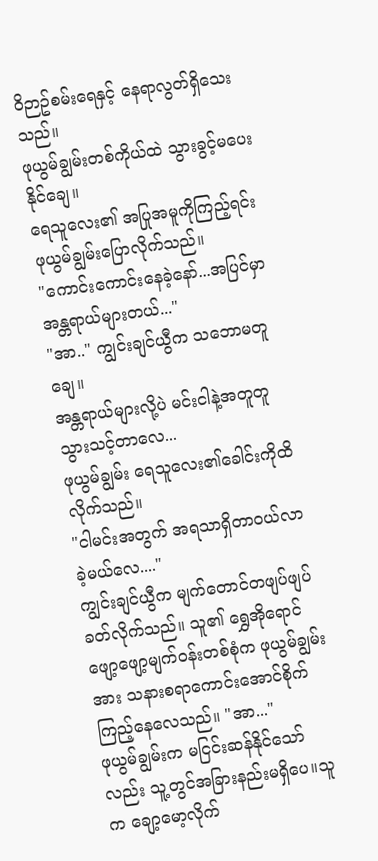ဝိဉာဥ်စမ်းရေနှင့် နေရာလွတ်ရှိသေးသည်။
ဖုယွမ်ချွမ်းတစ်ကိုယ်ထဲ သွားခွင့်မပေးနိုင်ချေ။
ရေသူလေး၏ အပြုအမူကိုကြည့်ရင်း ဖုယွမ်ချွမ်းပြောလိုက်သည်။
"ကောင်းကောင်းနေခဲ့နော်...အပြင်မှာအန္တရာယ်များတယ်..."
"အာ.." ကျွင်းချင်ယွီက သဘောမတူချေ။
အန္တရာယ်များလို့ပဲ မင်းငါနဲ့အတူတူသွားသင့်တာလေ...
ဖုယွမ်ချွမ်း ရေသူလေး၏ခေါင်းကိုထိလိုက်သည်။
"ငါမင်းအတွက် အရသာရှိတာဝယ်လာခဲ့မယ်လေ...."
ကျွင်းချင်ယွီက မျက်တောင်တဖျပ်ဖျပ်ခတ်လိုက်သည်။ သူ၏ ရွှေအိုရောင်ဖျော့ဖျော့မျက်ဝန်းတစ်စုံက ဖုယွမ်ချွမ်းအား သနားစရာကောင်းအောင်စိုက်ကြည့်နေလေသည်။ "အာ..."
ဖုယွမ်ချွမ်းက မငြင်းဆန်နိုင်သော်လည်း သူ့တွင်အခြားနည်းမရှိပေ။သူက ချော့မော့လိုက်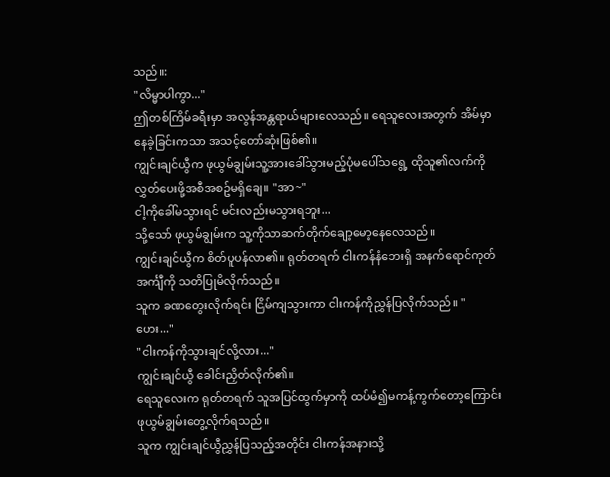သည်။:
"လိမ္မာပါကွာ..."
ဤတစ်ကြိမ်ခရီးမှာ အလွန်အန္တရာယ်များလေသည်။ ရေသူလေးအတွက် အိမ်မှာနေခဲ့ခြင်းကသာ အသင့်တော်ဆုံးဖြစ်၏။
ကျွင်းချင်ယွီက ဖုယွမ်ချွမ်းသူ့အားခေါ်သွားမည့်ပုံမပေါ်သရွေ့ ထိုသူ၏လက်ကို လွှတ်ပေးဖို့အစီအစဥ်မရှိချေ။ "အာ~"
ငါ့ကိုခေါ်မသွားရင် မင်းလည်းမသွားရဘူး...
သို့သော် ဖုယွမ်ချွမ်းက သူ့ကိုသာဆက်တိုက်ချော့မော့နေလေသည်။
ကျွင်းချင်ယွီက စိတ်ပူပန်လာ၏။ ရုတ်တရက် ငါးကန်နံဘေးရှိ အနက်ရောင်ကုတ်အင်္ကျီကို သတိပြုမိလိုက်သည်။
သူက ခဏတွေးလိုက်ရင်း ငြိမ်ကျသွားကာ ငါးကန်ကိုညွှန်ပြလိုက်သည်။ "ဟေး..."
"ငါးကန်ကိုသွားချင်လို့လား..."
ကျွင်းချင်ယွီ ခေါင်းညှိတ်လိုက်၏။
ရေသူလေးက ရုတ်တရက် သူအပြင်ထွက်မှာကို ထပ်မံ၍မကန့်ကွက်တော့ကြောင်း ဖုယွမ်ချွမ်းတွေ့လိုက်ရသည်။
သူက ကျွင်းချင်ယွီညွှန်ပြသည့်အတိုင်း ငါးကန်အနားသို့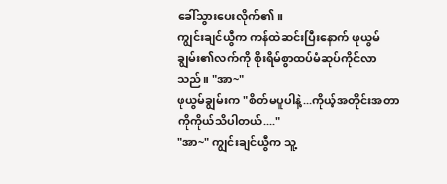ခေါ်သွားပေးလိုက်၏။
ကျွင်းချင်ယွီက ကန်ထဲဆင်းပြီးနောက် ဖုယွမ်ချွမ်း၏လက်ကို စိုးရိမ်စွာထပ်မံဆုပ်ကိုင်လာသည်။ "အာ~"
ဖုယွမ်ချွမ်းက "စိတ်မပူပါနဲ့...ကိုယ့်အတိုင်းအတာကိုကိုယ်သိပါတယ်...."
"အာ~" ကျွင်းချင်ယွီက သူ့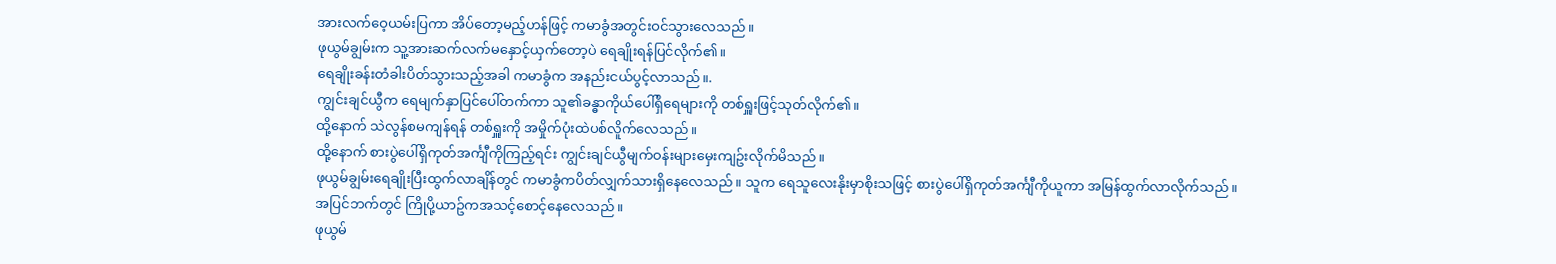အားလက်ဝေ့ယမ်းပြကာ အိပ်တော့မည့်ဟန်ဖြင့် ကမာခွံအတွင်းဝင်သွားလေသည်။
ဖုယွမ်ချွမ်းက သူ့အားဆက်လက်မနှောင့်ယှက်တော့ပဲ ရေချိုးရန်ပြင်လိုက်၏။
ရေချိုးခန်းတံခါးပိတ်သွားသည့်အခါ ကမာခွံက အနည်းငယ်ပွင့်လာသည်။.
ကျွင်းချင်ယွီက ရေမျက်နှာပြင်ပေါ်တက်ကာ သူ၏ခန္ဓာကိုယ်ပေါ်ရှိရေများကို တစ်ရှူးဖြင့်သုတ်လိုက်၏။
ထို့နောက် သဲလွန်စမကျန်ရန် တစ်ရှူးကို အမှိုက်ပုံးထဲပစ်လိူက်လေသည်။
ထို့နောက် စားပွဲပေါ်ရှိကုတ်အင်္ကျီကိုကြည့်ရင်း ကျွင်းချင်ယွီမျက်ဝန်းများမှေးကျဥ်းလိုက်မိသည်။
ဖုယွမ်ချွမ်းရေချိုးပြီးထွက်လာချိန်တွင် ကမာခွံကပိတ်လျှက်သားရှိနေလေသည်။ သူက ရေသူလေးနိုးမှာစိုးသဖြင့် စားပွဲပေါ်ရှိကုတ်အင်္ကျီကိုယူကာ အမြန်ထွက်လာလိုက်သည်။
အပြင်ဘက်တွင် ကြိုပို့ယာဥ်ကအသင့်စောင့်နေလေသည်။
ဖုယွမ်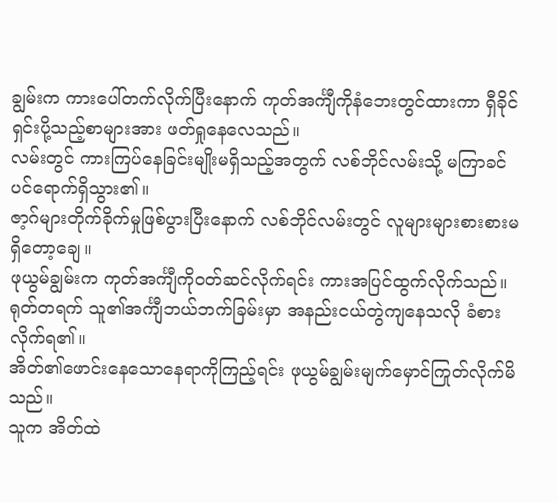ချွမ်းက ကားပေါ်တက်လိုက်ပြီးနောက် ကုတ်အင်္ကျီကိုနံဘေးတွင်ထားကာ ရှီခိုင်ရှင်းပို့သည့်စာများအား ဖတ်ရှုနေလေသည်။
လမ်းတွင် ကားကြပ်နေခြင်းမျိုးမရှိသည့်အတွက် လစ်ဘိုင်လမ်းသို့ မကြာခင်ပင်ရောက်ရှိသွား၏။
ဇာ့ဂ်များတိုက်ခိုက်မှုဖြစ်ပွားပြီးနောက် လစ်ဘိုင်လမ်းတွင် လူများများစားစားမရှိတော့ချေ။
ဖုယွမ်ချွမ်းက ကုတ်အင်္ကျီကိုဝတ်ဆင်လိုက်ရင်း ကားအပြင်ထွက်လိုက်သည်။
ရုတ်တရက် သူ၏အင်္ကျီဘယ်ဘက်ခြမ်းမှာ အနည်းငယ်တွဲကျနေသလို ခံစားလိုက်ရ၏။
အိတ်၏ဖောင်းနေသောနေရာကိုကြည့်ရင်း ဖုယွမ်ချွမ်းမျက်မှောင်ကြုတ်လိုက်မိသည်။
သူက အိတ်ထဲ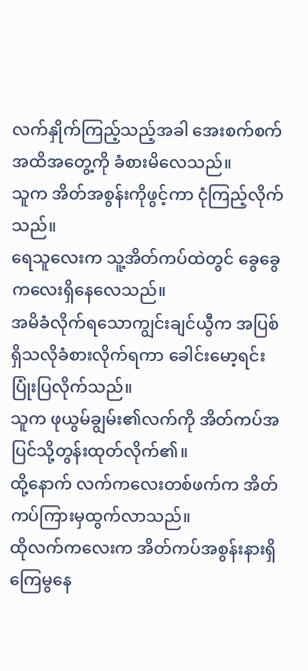လက်နှိုက်ကြည့်သည့်အခါ အေးစက်စက်အထိအတွေ့ကို ခံစားမိလေသည်။
သူက အိတ်အစွန်းကိုဖွင့်ကာ ငုံကြည့်လိုက်သည်။
ရေသူလေးက သူ့အိတ်ကပ်ထဲတွင် ခွေခွေကလေးရှိနေလေသည်။
အမိခံလိုက်ရသောကျွင်းချင်ယွီက အပြစ်ရှိသလိုခံစားလိုက်ရကာ ခေါင်းမော့ရင်းပြုံးပြလိုက်သည်။
သူက ဖုယွမ်ချွမ်း၏လက်ကို အိတ်ကပ်အပြင်သို့တွန်းထုတ်လိုက်၏။
ထို့နောက် လက်ကလေးတစ်ဖက်က အိတ်ကပ်ကြားမှထွက်လာသည်။
ထိုလက်ကလေးက အိတ်ကပ်အစွန်းနားရှိ ကြေမွနေ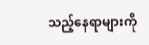သည့်နေရာများကို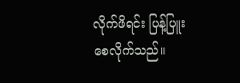လိုက်ဖိရင်း ပြန့်ပြူးစေလိုက်သည်။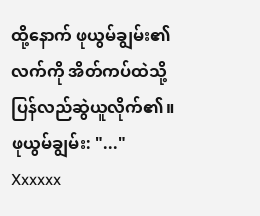ထို့နောက် ဖုယွမ်ချွမ်း၏လက်ကို အိတ်ကပ်ထဲသို့ပြန်လည်ဆွဲယူလိုက်၏။
ဖုယွမ်ချွမ်း: "..."
Xxxxxx